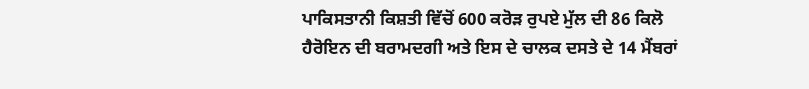ਪਾਕਿਸਤਾਨੀ ਕਿਸ਼ਤੀ ਵਿੱਚੋਂ 600 ਕਰੋੜ ਰੁਪਏ ਮੁੱਲ ਦੀ 86 ਕਿਲੋ ਹੈਰੋਇਨ ਦੀ ਬਰਾਮਦਗੀ ਅਤੇ ਇਸ ਦੇ ਚਾਲਕ ਦਸਤੇ ਦੇ 14 ਮੈਂਬਰਾਂ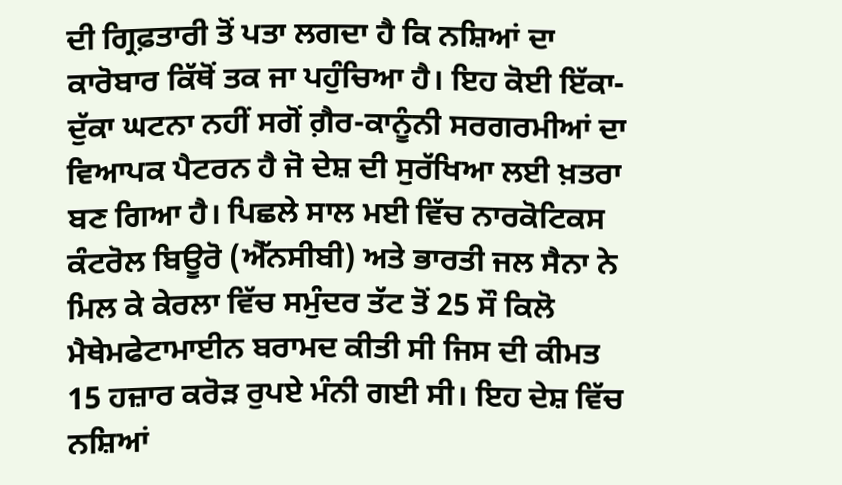ਦੀ ਗ੍ਰਿਫ਼ਤਾਰੀ ਤੋਂ ਪਤਾ ਲਗਦਾ ਹੈ ਕਿ ਨਸ਼ਿਆਂ ਦਾ ਕਾਰੋਬਾਰ ਕਿੱਥੋਂ ਤਕ ਜਾ ਪਹੁੰਚਿਆ ਹੈ। ਇਹ ਕੋਈ ਇੱਕਾ-ਦੁੱਕਾ ਘਟਨਾ ਨਹੀਂ ਸਗੋਂ ਗ਼ੈਰ-ਕਾਨੂੰਨੀ ਸਰਗਰਮੀਆਂ ਦਾ ਵਿਆਪਕ ਪੈਟਰਨ ਹੈ ਜੋ ਦੇਸ਼ ਦੀ ਸੁਰੱਖਿਆ ਲਈ ਖ਼ਤਰਾ ਬਣ ਗਿਆ ਹੈ। ਪਿਛਲੇ ਸਾਲ ਮਈ ਵਿੱਚ ਨਾਰਕੋਟਿਕਸ ਕੰਟਰੋਲ ਬਿਊਰੋ (ਐੱਨਸੀਬੀ) ਅਤੇ ਭਾਰਤੀ ਜਲ ਸੈਨਾ ਨੇ ਮਿਲ ਕੇ ਕੇਰਲਾ ਵਿੱਚ ਸਮੁੰਦਰ ਤੱਟ ਤੋਂ 25 ਸੌ ਕਿਲੋ ਮੈਥੇਮਫੇਟਾਮਾਈਨ ਬਰਾਮਦ ਕੀਤੀ ਸੀ ਜਿਸ ਦੀ ਕੀਮਤ 15 ਹਜ਼ਾਰ ਕਰੋੜ ਰੁਪਏ ਮੰਨੀ ਗਈ ਸੀ। ਇਹ ਦੇਸ਼ ਵਿੱਚ ਨਸ਼ਿਆਂ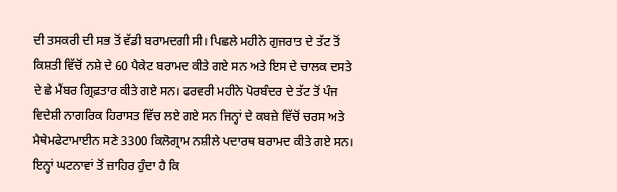ਦੀ ਤਸਕਰੀ ਦੀ ਸਭ ਤੋਂ ਵੱਡੀ ਬਰਾਮਦਗੀ ਸੀ। ਪਿਛਲੇ ਮਹੀਨੇ ਗੁਜਰਾਤ ਦੇ ਤੱਟ ਤੋਂ ਕਿਸ਼ਤੀ ਵਿੱਚੋਂ ਨਸ਼ੇ ਦੇ 60 ਪੈਕੇਟ ਬਰਾਮਦ ਕੀਤੇ ਗਏ ਸਨ ਅਤੇ ਇਸ ਦੇ ਚਾਲਕ ਦਸਤੇ ਦੇ ਛੇ ਮੈਂਬਰ ਗ੍ਰਿਫ਼ਤਾਰ ਕੀਤੇ ਗਏ ਸਨ। ਫਰਵਰੀ ਮਹੀਨੇ ਪੋਰਬੰਦਰ ਦੇ ਤੱਟ ਤੋਂ ਪੰਜ ਵਿਦੇਸ਼ੀ ਨਾਗਰਿਕ ਹਿਰਾਸਤ ਵਿੱਚ ਲਏ ਗਏ ਸਨ ਜਿਨ੍ਹਾਂ ਦੇ ਕਬਜ਼ੇ ਵਿੱਚੋਂ ਚਰਸ ਅਤੇ ਮੈਥੇਮਫੇਟਾਮਾਈਨ ਸਣੇ 3300 ਕਿਲੋਗ੍ਰਾਮ ਨਸ਼ੀਲੇ ਪਦਾਰਥ ਬਰਾਮਦ ਕੀਤੇ ਗਏ ਸਨ। ਇਨ੍ਹਾਂ ਘਟਨਾਵਾਂ ਤੋਂ ਜ਼ਾਹਿਰ ਹੁੰਦਾ ਹੈ ਕਿ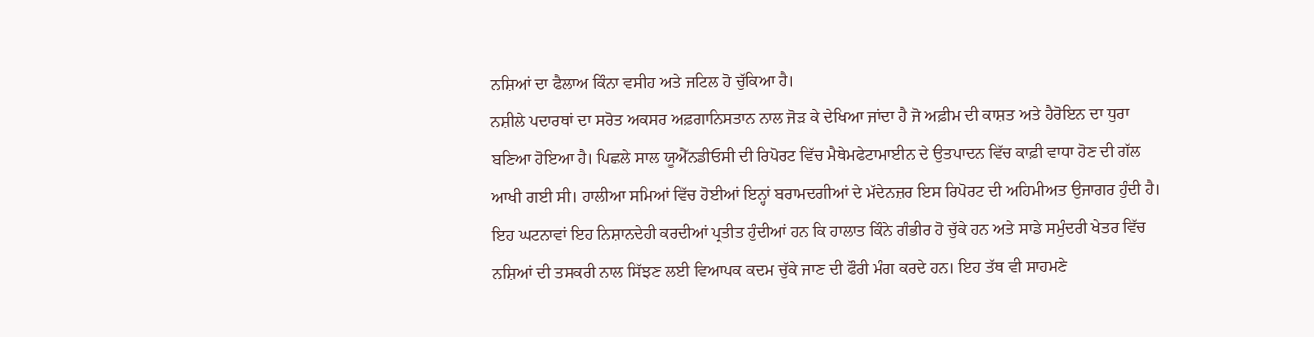ਨਸ਼ਿਆਂ ਦਾ ਫੈਲਾਅ ਕਿੰਨਾ ਵਸੀਹ ਅਤੇ ਜਟਿਲ ਹੋ ਚੁੱਕਿਆ ਹੈ।
ਨਸ਼ੀਲੇ ਪਦਾਰਥਾਂ ਦਾ ਸਰੋਤ ਅਕਸਰ ਅਫ਼ਗਾਨਿਸਤਾਨ ਨਾਲ ਜੋੜ ਕੇ ਦੇਖਿਆ ਜਾਂਦਾ ਹੈ ਜੋ ਅਫ਼ੀਮ ਦੀ ਕਾਸ਼ਤ ਅਤੇ ਹੈਰੋਇਨ ਦਾ ਧੁਰਾ ਬਣਿਆ ਹੋਇਆ ਹੈ। ਪਿਛਲੇ ਸਾਲ ਯੂਐੱਨਡੀਓਸੀ ਦੀ ਰਿਪੋਰਟ ਵਿੱਚ ਮੈਥੇਮਫੇਟਾਮਾਈਨ ਦੇ ਉਤਪਾਦਨ ਵਿੱਚ ਕਾਫ਼ੀ ਵਾਧਾ ਹੋਣ ਦੀ ਗੱਲ ਆਖੀ ਗਈ ਸੀ। ਹਾਲੀਆ ਸਮਿਆਂ ਵਿੱਚ ਹੋਈਆਂ ਇਨ੍ਹਾਂ ਬਰਾਮਦਗੀਆਂ ਦੇ ਮੱਦੇਨਜ਼ਰ ਇਸ ਰਿਪੋਰਟ ਦੀ ਅਹਿਮੀਅਤ ਉਜਾਗਰ ਹੁੰਦੀ ਹੈ। ਇਹ ਘਟਨਾਵਾਂ ਇਹ ਨਿਸ਼ਾਨਦੇਹੀ ਕਰਦੀਆਂ ਪ੍ਰਤੀਤ ਹੁੰਦੀਆਂ ਹਨ ਕਿ ਹਾਲਾਤ ਕਿੰਨੇ ਗੰਭੀਰ ਹੋ ਚੁੱਕੇ ਹਨ ਅਤੇ ਸਾਡੇ ਸਮੁੰਦਰੀ ਖੇਤਰ ਵਿੱਚ ਨਸ਼ਿਆਂ ਦੀ ਤਸਕਰੀ ਨਾਲ ਸਿੱਝਣ ਲਈ ਵਿਆਪਕ ਕਦਮ ਚੁੱਕੇ ਜਾਣ ਦੀ ਫੌਰੀ ਮੰਗ ਕਰਦੇ ਹਨ। ਇਹ ਤੱਥ ਵੀ ਸਾਹਮਣੇ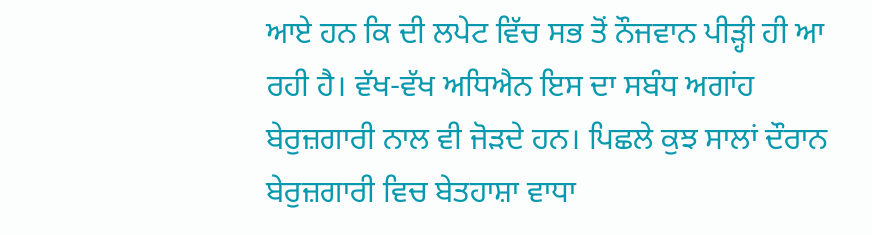ਆਏ ਹਨ ਕਿ ਦੀ ਲਪੇਟ ਵਿੱਚ ਸਭ ਤੋਂ ਨੌਜਵਾਨ ਪੀੜ੍ਹੀ ਹੀ ਆ ਰਹੀ ਹੈ। ਵੱਖ-ਵੱਖ ਅਧਿਐਨ ਇਸ ਦਾ ਸਬੰਧ ਅਗਾਂਹ ਬੇਰੁਜ਼ਗਾਰੀ ਨਾਲ ਵੀ ਜੋੜਦੇ ਹਨ। ਪਿਛਲੇ ਕੁਝ ਸਾਲਾਂ ਦੌਰਾਨ ਬੇਰੁਜ਼ਗਾਰੀ ਵਿਚ ਬੇਤਹਾਸ਼ਾ ਵਾਧਾ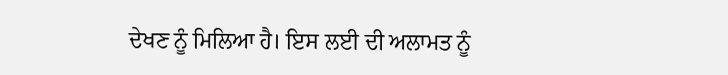ਦੇਖਣ ਨੂੰ ਮਿਲਿਆ ਹੈ। ਇਸ ਲਈ ਦੀ ਅਲਾਮਤ ਨੂੰ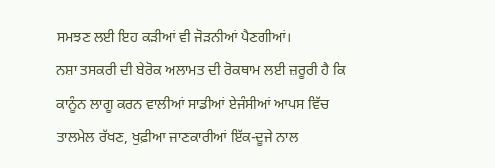ਸਮਝਣ ਲਈ ਇਹ ਕੜੀਆਂ ਵੀ ਜੋੜਨੀਆਂ ਪੈਣਗੀਆਂ।
ਨਸ਼ਾ ਤਸਕਰੀ ਦੀ ਬੇਰੋਕ ਅਲਾਮਤ ਦੀ ਰੋਕਥਾਮ ਲਈ ਜ਼ਰੂਰੀ ਹੈ ਕਿ ਕਾਨੂੰਨ ਲਾਗੂ ਕਰਨ ਵਾਲੀਆਂ ਸਾਡੀਆਂ ਏਜੰਸੀਆਂ ਆਪਸ ਵਿੱਚ ਤਾਲਮੇਲ ਰੱਖਣ, ਖੁਫ਼ੀਆ ਜਾਣਕਾਰੀਆਂ ਇੱਕ-ਦੂਜੇ ਨਾਲ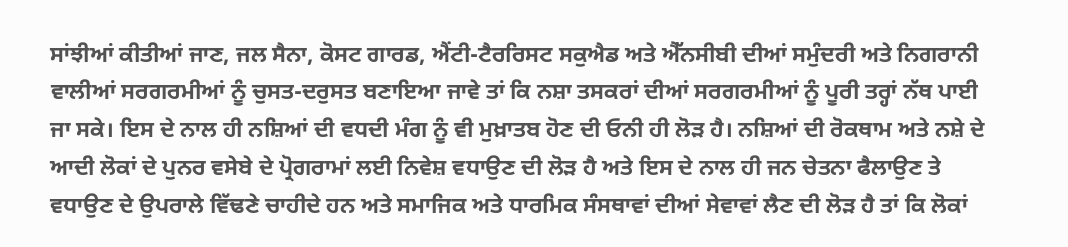ਸਾਂਝੀਆਂ ਕੀਤੀਆਂ ਜਾਣ, ਜਲ ਸੈਨਾ, ਕੋਸਟ ਗਾਰਡ, ਐਂਟੀ-ਟੈਰਰਿਸਟ ਸਕੁਐਡ ਅਤੇ ਐੱਨਸੀਬੀ ਦੀਆਂ ਸਮੁੰਦਰੀ ਅਤੇ ਨਿਗਰਾਨੀ ਵਾਲੀਆਂ ਸਰਗਰਮੀਆਂ ਨੂੰ ਚੁਸਤ-ਦਰੁਸਤ ਬਣਾਇਆ ਜਾਵੇ ਤਾਂ ਕਿ ਨਸ਼ਾ ਤਸਕਰਾਂ ਦੀਆਂ ਸਰਗਰਮੀਆਂ ਨੂੰ ਪੂਰੀ ਤਰ੍ਹਾਂ ਨੱਥ ਪਾਈ ਜਾ ਸਕੇ। ਇਸ ਦੇ ਨਾਲ ਹੀ ਨਸ਼ਿਆਂ ਦੀ ਵਧਦੀ ਮੰਗ ਨੂੰ ਵੀ ਮੁਖ਼ਾਤਬ ਹੋਣ ਦੀ ਓਨੀ ਹੀ ਲੋੜ ਹੈ। ਨਸ਼ਿਆਂ ਦੀ ਰੋਕਥਾਮ ਅਤੇ ਨਸ਼ੇ ਦੇ ਆਦੀ ਲੋਕਾਂ ਦੇ ਪੁਨਰ ਵਸੇਬੇ ਦੇ ਪ੍ਰੋਗਰਾਮਾਂ ਲਈ ਨਿਵੇਸ਼ ਵਧਾਉਣ ਦੀ ਲੋੜ ਹੈ ਅਤੇ ਇਸ ਦੇ ਨਾਲ ਹੀ ਜਨ ਚੇਤਨਾ ਫੈਲਾਉਣ ਤੇ ਵਧਾਉਣ ਦੇ ਉਪਰਾਲੇ ਵਿੱਢਣੇ ਚਾਹੀਦੇ ਹਨ ਅਤੇ ਸਮਾਜਿਕ ਅਤੇ ਧਾਰਮਿਕ ਸੰਸਥਾਵਾਂ ਦੀਆਂ ਸੇਵਾਵਾਂ ਲੈਣ ਦੀ ਲੋੜ ਹੈ ਤਾਂ ਕਿ ਲੋਕਾਂ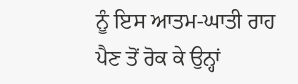ਨੂੰ ਇਸ ਆਤਮ-ਘਾਤੀ ਰਾਹ ਪੈਣ ਤੋਂ ਰੋਕ ਕੇ ਉਨ੍ਹਾਂ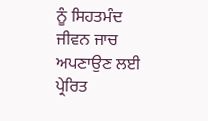ਨੂੰ ਸਿਹਤਮੰਦ ਜੀਵਨ ਜਾਚ ਅਪਣਾਉਣ ਲਈ ਪ੍ਰੇਰਿਤ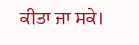ਕੀਤਾ ਜਾ ਸਕੇ।